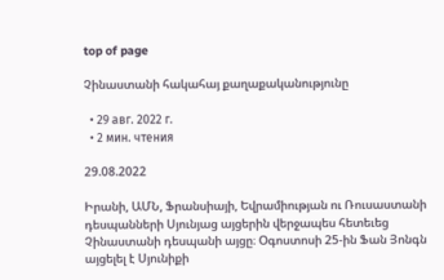top of page

Չինաստանի հակահայ քաղաքականությունը

  • 29 авг. 2022 г.
  • 2 мин. чтения

29.08.2022

Իրանի, ԱՄՆ, Ֆրանսիայի, Եվրամիության ու Ռուսաստանի դեսպանների Սյունյաց այցերին վերջապես հետեւեց Չինաստանի դեսպանի այցը։ Օգոստոսի 25-ին Ֆան Յոնգն այցելել է Սյունիքի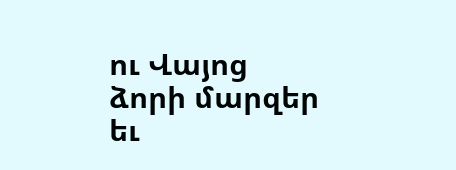ու Վայոց ձորի մարզեր եւ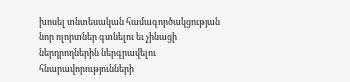խոսել տնտեսական համագործակցության նոր ոլորտներ գտնելու եւ չինացի ներդրողներին ներգրավելու հնարավորությունների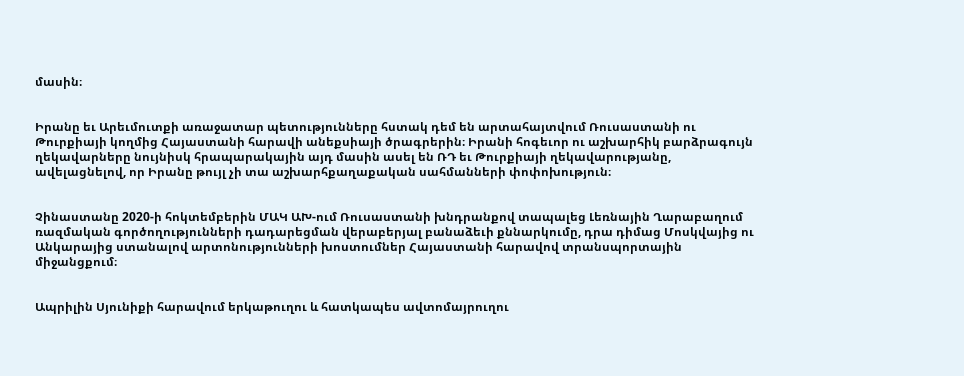մասին։


Իրանը եւ Արեւմուտքի առաջատար պետությունները հստակ դեմ են արտահայտվում Ռուսաստանի ու Թուրքիայի կողմից Հայաստանի հարավի անեքսիայի ծրագրերին։ Իրանի հոգեւոր ու աշխարհիկ բարձրագույն ղեկավարները նույնիսկ հրապարակային այդ մասին ասել են ՌԴ եւ Թուրքիայի ղեկավարությանը, ավելացնելով, որ Իրանը թույլ չի տա աշխարհքաղաքական սահմանների փոփոխություն։


Չինաստանը 2020-ի հոկտեմբերին ՄԱԿ ԱԽ-ում Ռուսաստանի խնդրանքով տապալեց Լեռնային Ղարաբաղում ռազմական գործողությունների դադարեցման վերաբերյալ բանաձեւի քննարկումը, դրա դիմաց Մոսկվայից ու Անկարայից ստանալով արտոնությունների խոստումներ Հայաստանի հարավով տրանսպորտային միջանցքում։


Ապրիլին Սյունիքի հարավում երկաթուղու և հատկապես ավտոմայրուղու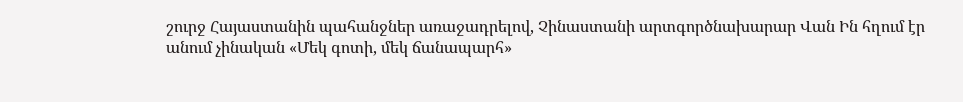շուրջ Հայաստանին պահանջներ առաջադրելով, Չինաստանի արտգործնախարար Վան Ին հղում էր անում չինական «Մեկ գոտի, մեկ ճանապարհ»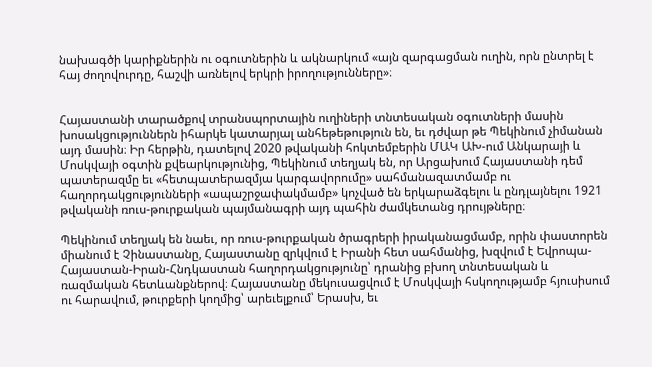նախագծի կարիքներին ու օգուտներին և ակնարկում «այն զարգացման ուղին, որն ընտրել է հայ ժողովուրդը, հաշվի առնելով երկրի իրողությունները»։


Հայաստանի տարածքով տրանսպորտային ուղիների տնտեսական օգուտների մասին խոսակցություններն իհարկե կատարյալ անհեթեթություն են, եւ դժվար թե Պեկինում չիմանան այդ մասին։ Իր հերթին, դատելով 2020 թվականի հոկտեմբերին ՄԱԿ ԱԽ-ում Անկարայի և Մոսկվայի օգտին քվեարկությունից, Պեկինում տեղյակ են, որ Արցախում Հայաստանի դեմ պատերազմը եւ «հետպատերազմյա կարգավորումը» սահմանազատմամբ ու հաղորդակցությունների «ապաշրջափակմամբ» կոչված են երկարաձգելու և ընդլայնելու 1921 թվականի ռուս-թուրքական պայմանագրի այդ պահին ժամկետանց դրույթները։

Պեկինում տեղյակ են նաեւ, որ ռուս-թուրքական ծրագրերի իրականացմամբ, որին փաստորեն միանում է Չինաստանը, Հայաստանը զրկվում է Իրանի հետ սահմանից, խզվում է Եվրոպա-Հայաստան-Իրան-Հնդկաստան հաղորդակցությունը՝ դրանից բխող տնտեսական և ռազմական հետևանքներով։ Հայաստանը մեկուսացվում է Մոսկվայի հսկողությամբ հյուսիսում ու հարավում, թուրքերի կողմից՝ արեւելքում՝ Երասխ, եւ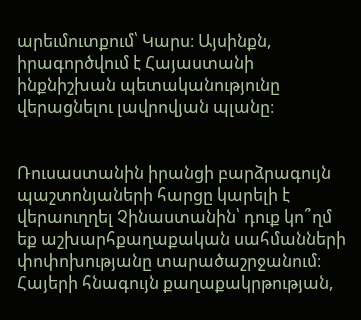արեւմուտքում՝ Կարս։ Այսինքն, իրագործվում է Հայաստանի ինքնիշխան պետականությունը վերացնելու լավրովյան պլանը։


Ռուսաստանին իրանցի բարձրագույն պաշտոնյաների հարցը կարելի է վերաուղղել Չինաստանին՝ դուք կո՞ղմ եք աշխարհքաղաքական սահմանների փոփոխությանը տարածաշրջանում։ Հայերի հնագույն քաղաքակրթության,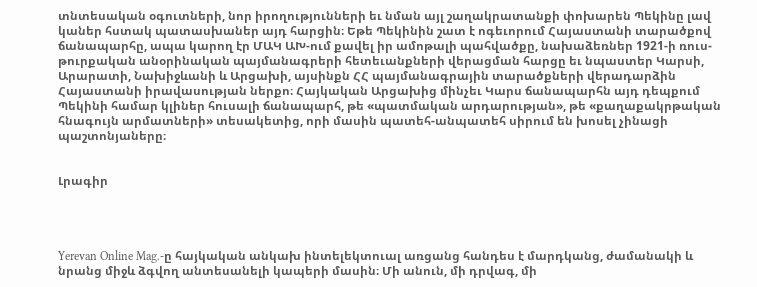տնտեսական օգուտների, նոր իրողությունների եւ նման այլ շաղակրատանքի փոխարեն Պեկինը լավ կաներ հստակ պատասխաներ այդ հարցին։ Եթե Պեկինին շատ է ոգեւորում Հայաստանի տարածքով ճանապարհը, ապա կարող էր ՄԱԿ ԱԽ-ում քավել իր ամոթալի պահվածքը, նախաձեռներ 1921-ի ռուս-թուրքական անօրինական պայմանագրերի հետեւանքների վերացման հարցը եւ նպաստեր Կարսի, Արարատի, Նախիջևանի և Արցախի, այսինքն ՀՀ պայմանագրային տարածքների վերադարձին Հայաստանի իրավասության ներքո։ Հայկական Արցախից մինչեւ Կարս ճանապարհն այդ դեպքում Պեկինի համար կլիներ հուսալի ճանապարհ, թե «պատմական արդարության», թե «քաղաքակրթական հնագույն արմատների» տեսակետից, որի մասին պատեհ-անպատեհ սիրում են խոսել չինացի պաշտոնյաները։


Լրագիր




Yerevan Online Mag.-ը հայկական անկախ ինտելեկտուալ առցանց հանդես է մարդկանց, ժամանակի և նրանց միջև ձգվող անտեսանելի կապերի մասին։ Մի անուն, մի դրվագ, մի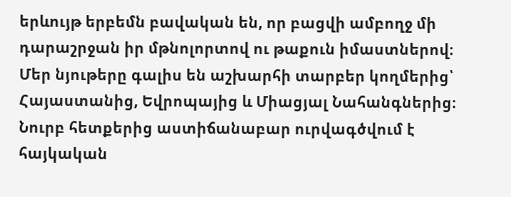երևույթ երբեմն բավական են, որ բացվի ամբողջ մի դարաշրջան իր մթնոլորտով ու թաքուն իմաստներով։ Մեր նյութերը գալիս են աշխարհի տարբեր կողմերից՝ Հայաստանից, Եվրոպայից և Միացյալ Նահանգներից։ Նուրբ հետքերից աստիճանաբար ուրվագծվում է հայկական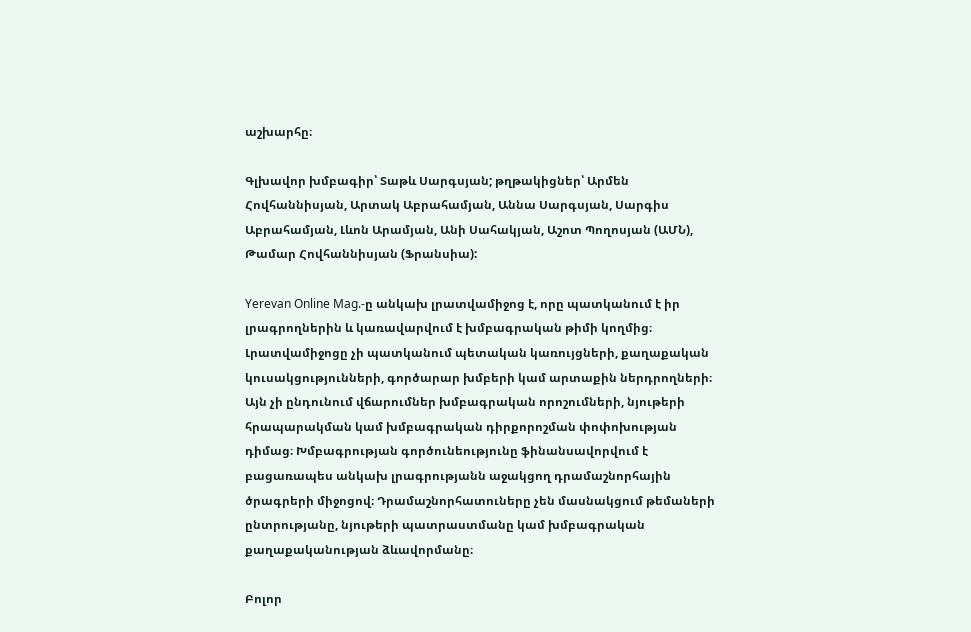աշխարհը։

Գլխավոր խմբագիր՝ Տաթև Սարգսյան; թղթակիցներ՝ Արմեն Հովհաննիսյան, Արտակ Աբրահամյան, Աննա Սարգսյան, Սարգիս Աբրահամյան, Լևոն Արամյան, Անի Սահակյան, Աշոտ Պողոսյան (ԱՄՆ), Թամար Հովհաննիսյան (Ֆրանսիա):

Yerevan Online Mag.-ը անկախ լրատվամիջոց է, որը պատկանում է իր լրագրողներին և կառավարվում է խմբագրական թիմի կողմից։ Լրատվամիջոցը չի պատկանում պետական կառույցների, քաղաքական կուսակցությունների, գործարար խմբերի կամ արտաքին ներդրողների։ Այն չի ընդունում վճարումներ խմբագրական որոշումների, նյութերի հրապարակման կամ խմբագրական դիրքորոշման փոփոխության դիմաց։ Խմբագրության գործունեությունը ֆինանսավորվում է բացառապես անկախ լրագրությանն աջակցող դրամաշնորհային ծրագրերի միջոցով։ Դրամաշնորհատուները չեն մասնակցում թեմաների ընտրությանը, նյութերի պատրաստմանը կամ խմբագրական քաղաքականության ձևավորմանը։

Բոլոր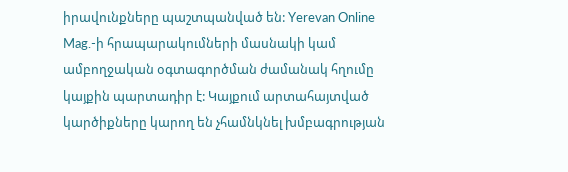իրավունքները պաշտպանված են: Yerevan Online Mag.-ի հրապարակումների մասնակի կամ ամբողջական օգտագործման ժամանակ հղումը կայքին պարտադիր է: Կայքում արտահայտված կարծիքները կարող են չհամնկնել խմբագրության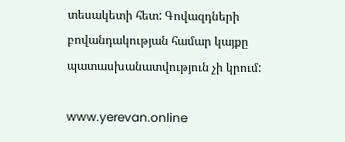տեսակետի հետ: Գովազդների բովանդակության համար կայքը պատասխանատվություն չի կրում:

www.yerevan.online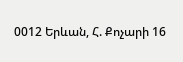0012 Երևան, Հ. Քոչարի 16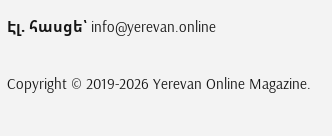Էլ. հասցե՝ info@yerevan.online

Copyright © 2019-2026 Yerevan Online Magazine.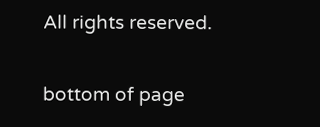All rights reserved.

bottom of page